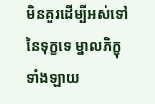មិនគួរដើម្បីអស់ទៅនៃទុក្ខទេ ម្នាលភិក្ខុទាំងឡាយ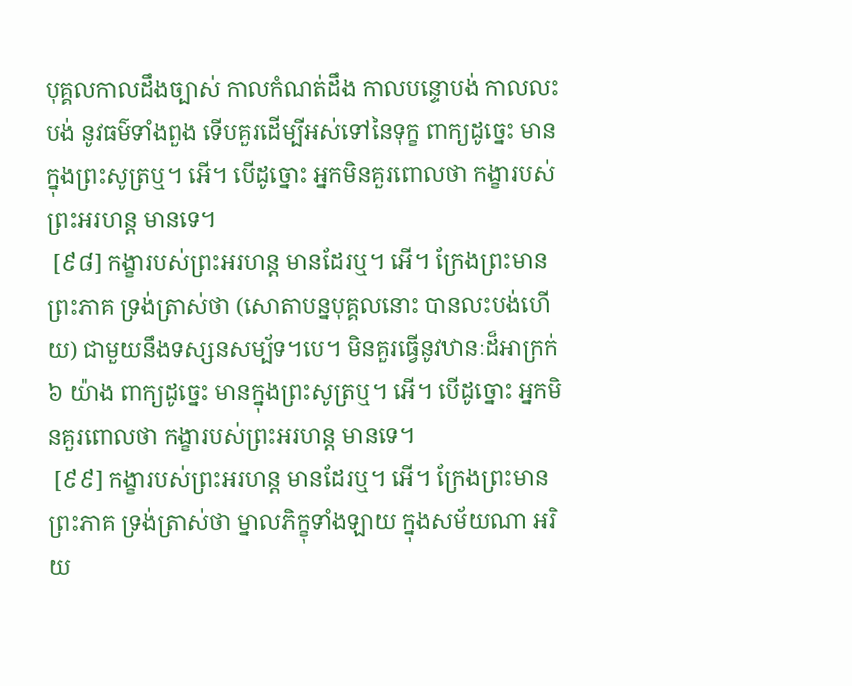បុគ្គលកាលដឹងច្បាស់ កាលកំណត់ដឹង កាលបន្ទោបង់ កាលលះបង់ នូវធម៌ទាំងពួង ទើបគួរដើម្បីអស់ទៅនៃទុក្ខ ពាក្យដូច្នេះ មានក្នុងព្រះសូត្រឬ។ អើ។ បើដូច្នោះ អ្នកមិនគួរពោលថា កង្ខារបស់ព្រះអរហន្ត មានទេ។
 [៩៨] កង្ខារបស់ព្រះអរហន្ត មានដែរឬ។ អើ។ ក្រែងព្រះមានព្រះភាគ ទ្រង់ត្រាស់ថា (សោតាបន្នបុគ្គលនោះ បានលះបង់ហើយ) ជាមួយនឹងទស្សនសម្ប័ទ។បេ។ មិនគួរធ្វើនូវឋានៈដ៏អាក្រក់ ៦ យ៉ាង ពាក្យដូច្នេះ មានក្នុងព្រះសូត្រឬ។ អើ។ បើដូច្នោះ អ្នកមិនគួរពោលថា កង្ខារបស់ព្រះអរហន្ត មានទេ។
 [៩៩] កង្ខារបស់ព្រះអរហន្ត មានដែរឬ។ អើ។ ក្រែងព្រះមានព្រះភាគ ទ្រង់ត្រាស់ថា ម្នាលភិក្ខុទាំងឡាយ ក្នុងសម័យណា អរិយ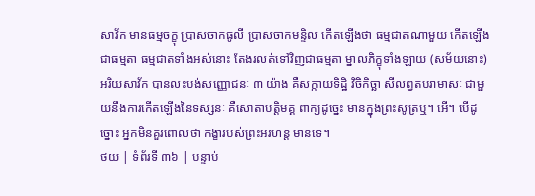សាវ័ក មានធម្មចក្ខុ បា្រសចាកធូលី បា្រសចាកមន្ទិល កើតឡើងថា ធម្មជាតណាមួយ កើតឡើងជាធម្មតា ធម្មជាតទាំងអស់នោះ តែងរលត់ទៅវិញជាធម្មតា ម្នាលភិក្ខុទាំងឡាយ (សម័យនោះ) អរិយសាវ័ក បានលះបង់សញ្ញោជនៈ ៣ យ៉ាង គឺសក្កាយទិដ្ឋិ វិចិកិច្ឆា សីលព្វតបរាមាសៈ ជាមួយនឹងការកើតឡើងនៃទស្សនៈ គឺសោតាបត្តិមគ្គ ពាក្យដូច្នេះ មានក្នុងព្រះសូត្រឬ។ អើ។ បើដូច្នោះ អ្នកមិនគួរពោលថា កង្ខារបស់ព្រះអរហន្ត មានទេ។
ថយ | ទំព័រទី ៣៦ | បន្ទាប់